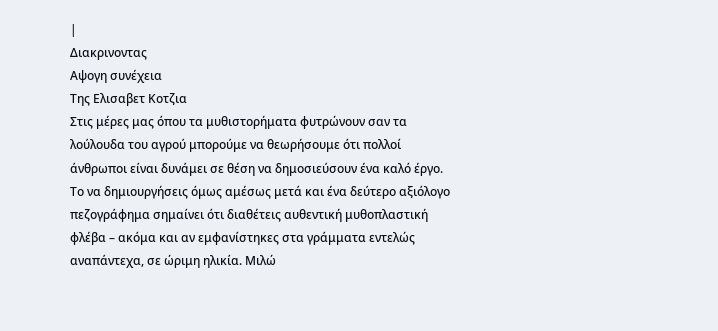|
Διακρινοντας
Αψογη συνέχεια
Tης Eλισαβετ Kοτζια
Στις μέρες μας όπου τα μυθιστορήματα φυτρώνουν σαν τα λούλουδα του αγρού μπορούμε να θεωρήσουμε ότι πολλοί άνθρωποι είναι δυνάμει σε θέση να δημοσιεύσουν ένα καλό έργο. Το να δημιουργήσεις όμως αμέσως μετά και ένα δεύτερο αξιόλογο πεζογράφημα σημαίνει ότι διαθέτεις αυθεντική μυθοπλαστική φλέβα – ακόμα και αν εμφανίστηκες στα γράμματα εντελώς αναπάντεχα, σε ώριμη ηλικία. Μιλώ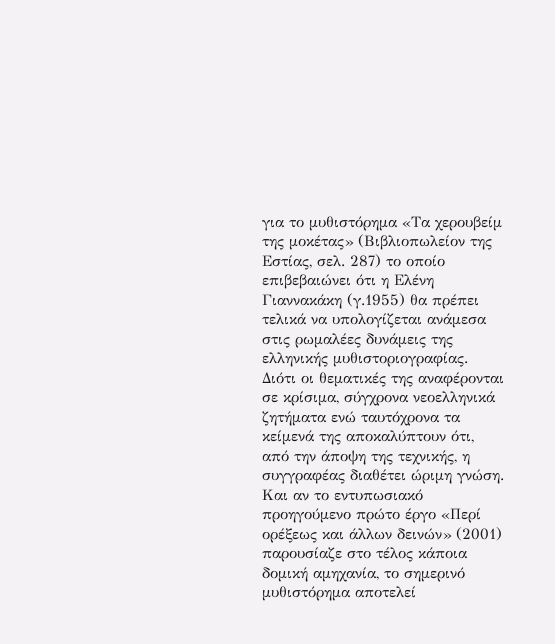για το μυθιστόρημα «Τα χερουβείμ της μοκέτας» (Βιβλιοπωλείον της Εστίας, σελ. 287) το οποίο επιβεβαιώνει ότι η Ελένη Γιαννακάκη (γ.1955) θα πρέπει τελικά να υπολογίζεται ανάμεσα στις ρωμαλέες δυνάμεις της ελληνικής μυθιστοριογραφίας. Διότι οι θεματικές της αναφέρονται σε κρίσιμα, σύγχρονα νεοελληνικά ζητήματα ενώ ταυτόχρονα τα κείμενά της αποκαλύπτουν ότι, από την άποψη της τεχνικής, η συγγραφέας διαθέτει ώριμη γνώση. Και αν το εντυπωσιακό προηγούμενο πρώτο έργο «Περί ορέξεως και άλλων δεινών» (2001) παρουσίαζε στο τέλος κάποια δομική αμηχανία, το σημερινό μυθιστόρημα αποτελεί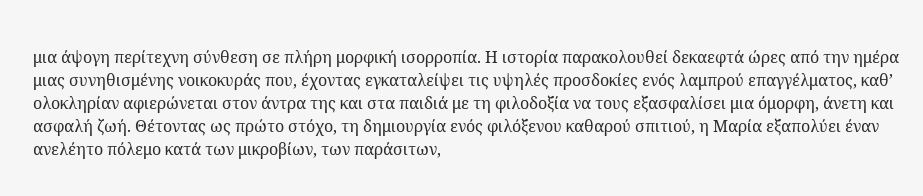μια άψογη περίτεχνη σύνθεση σε πλήρη μορφική ισορροπία. Η ιστορία παρακολουθεί δεκαεφτά ώρες από την ημέρα μιας συνηθισμένης νοικοκυράς που, έχοντας εγκαταλείψει τις υψηλές προσδοκίες ενός λαμπρού επαγγέλματος, καθ’ ολοκληρίαν αφιερώνεται στον άντρα της και στα παιδιά με τη φιλοδοξία να τους εξασφαλίσει μια όμορφη, άνετη και ασφαλή ζωή. Θέτοντας ως πρώτο στόχο, τη δημιουργία ενός φιλόξενου καθαρού σπιτιού, η Μαρία εξαπολύει έναν ανελέητο πόλεμο κατά των μικροβίων, των παράσιτων,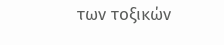των τοξικών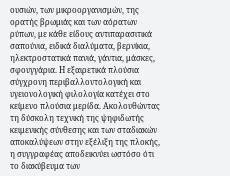ουσιών, των μικροοργανισμών, της ορατής βρωμιάς και των αόρατων ρύπων, με κάθε είδους αντιπαρασιτικά σαπούνια, ειδικά διαλύματα, βερνίκια, ηλεκτροστατικά πανιά, γάντια, μάσκες, σφουγγάρια. Η εξαιρετικά πλούσια σύγχρονη περιβαλλοντολογική και υγειονολογική φιλολογία κατέχει στο κείμενο πλούσια μερίδα. Ακολουθώντας τη δύσκολη τεχνική της ψηφιδωτής κειμενικής σύνθεσης και των σταδιακών αποκαλύψεων στην εξέλιξη της πλοκής, η συγγραφέας αποδεικνύει ωστόσο ότι το διακύβευμα των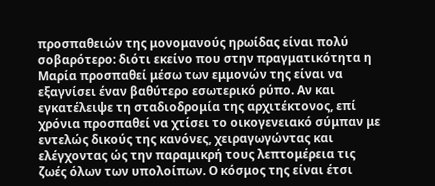προσπαθειών της μονομανούς ηρωίδας είναι πολύ σοβαρότερο: διότι εκείνο που στην πραγματικότητα η Μαρία προσπαθεί μέσω των εμμονών της είναι να εξαγνίσει έναν βαθύτερο εσωτερικό ρύπο. Αν και εγκατέλειψε τη σταδιοδρομία της αρχιτέκτονος, επί χρόνια προσπαθεί να χτίσει το οικογενειακό σύμπαν με εντελώς δικούς της κανόνες, χειραγωγώντας και ελέγχοντας ώς την παραμικρή τους λεπτομέρεια τις ζωές όλων των υπολοίπων. Ο κόσμος της είναι έτσι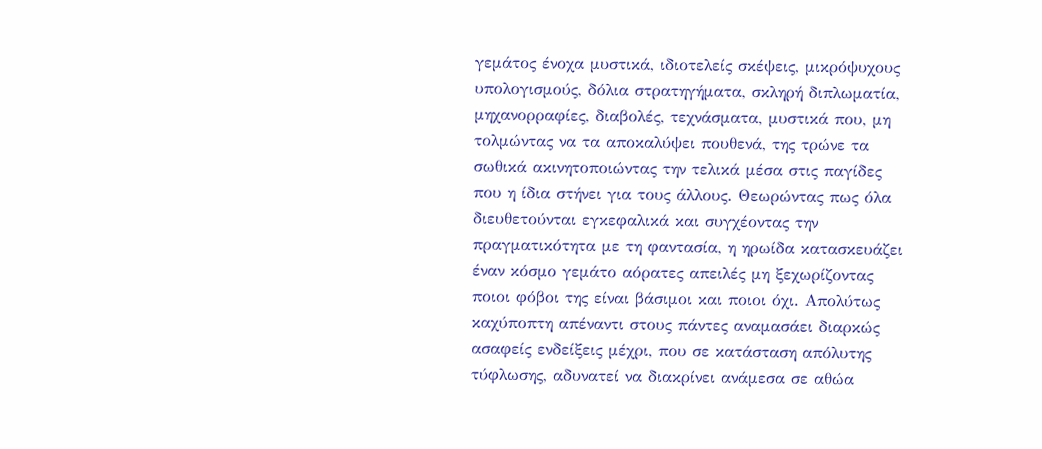γεμάτος ένοχα μυστικά, ιδιοτελείς σκέψεις, μικρόψυχους υπολογισμούς, δόλια στρατηγήματα, σκληρή διπλωματία, μηχανορραφίες, διαβολές, τεχνάσματα, μυστικά που, μη τολμώντας να τα αποκαλύψει πουθενά, της τρώνε τα σωθικά ακινητοποιώντας την τελικά μέσα στις παγίδες που η ίδια στήνει για τους άλλους. Θεωρώντας πως όλα διευθετούνται εγκεφαλικά και συγχέοντας την πραγματικότητα με τη φαντασία, η ηρωίδα κατασκευάζει έναν κόσμο γεμάτο αόρατες απειλές μη ξεχωρίζοντας ποιοι φόβοι της είναι βάσιμοι και ποιοι όχι. Απολύτως καχύποπτη απέναντι στους πάντες αναμασάει διαρκώς ασαφείς ενδείξεις μέχρι, που σε κατάσταση απόλυτης τύφλωσης, αδυνατεί να διακρίνει ανάμεσα σε αθώα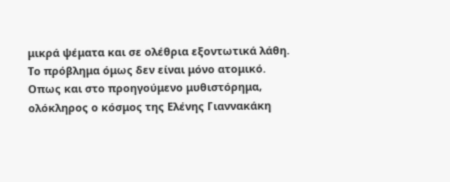μικρά ψέματα και σε ολέθρια εξοντωτικά λάθη. Το πρόβλημα όμως δεν είναι μόνο ατομικό. Οπως και στο προηγούμενο μυθιστόρημα, ολόκληρος ο κόσμος της Ελένης Γιαννακάκη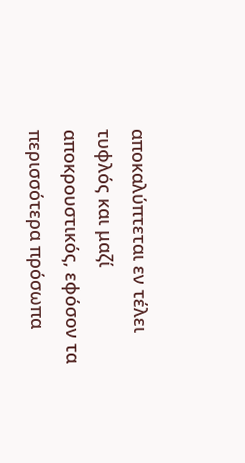αποκαλύπτεται εν τέλει τυφλός και μαζί αποκρουστικός, εφόσον τα περισσότερα πρόσωπα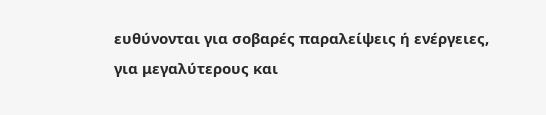ευθύνονται για σοβαρές παραλείψεις ή ενέργειες, για μεγαλύτερους και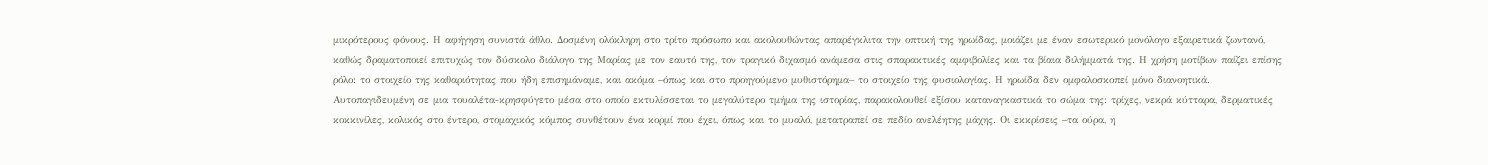μικρότερους φόνους. Η αφήγηση συνιστά άθλο. Δοσμένη ολόκληρη στο τρίτο πρόσωπο και ακολουθώντας απαρέγκλιτα την οπτική της ηρωίδας, μοιάζει με έναν εσωτερικό μονόλογο εξαιρετικά ζωντανό, καθώς δραματοποιεί επιτυχώς τον δύσκολο διάλογο της Μαρίας με τον εαυτό της, τον τραγικό διχασμό ανάμεσα στις σπαρακτικές αμφιβολίες και τα βίαια διλήμματά της. Η χρήση μοτίβων παίζει επίσης ρόλο: το στοιχείο της καθαριότητας που ήδη επισημάναμε, και ακόμα –όπως και στο προηγούμενο μυθιστόρημα– το στοιχείο της φυσιολογίας. Η ηρωίδα δεν ομφαλοσκοπεί μόνο διανοητικά. Αυτοπαγιδευμένη σε μια τουαλέτα-κρησφύγετο μέσα στο οποίο εκτυλίσσεται το μεγαλύτερο τμήμα της ιστορίας, παρακολουθεί εξίσου καταναγκαστικά το σώμα της: τρίχες, νεκρά κύτταρα, δερματικές κοκκινίλες, κολικός στο έντερο, στομαχικός κόμπος συνθέτουν ένα κορμί που έχει, όπως και το μυαλό, μετατραπεί σε πεδίο ανελέητης μάχης. Οι εκκρίσεις –τα ούρα, η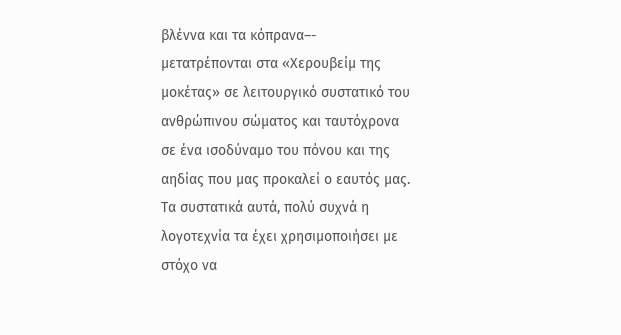βλέννα και τα κόπρανα–- μετατρέπονται στα «Χερουβείμ της μοκέτας» σε λειτουργικό συστατικό του ανθρώπινου σώματος και ταυτόχρονα σε ένα ισοδύναμο του πόνου και της αηδίας που μας προκαλεί ο εαυτός μας. Τα συστατικά αυτά, πολύ συχνά η λογοτεχνία τα έχει χρησιμοποιήσει με στόχο να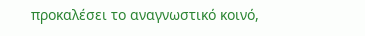προκαλέσει το αναγνωστικό κοινό,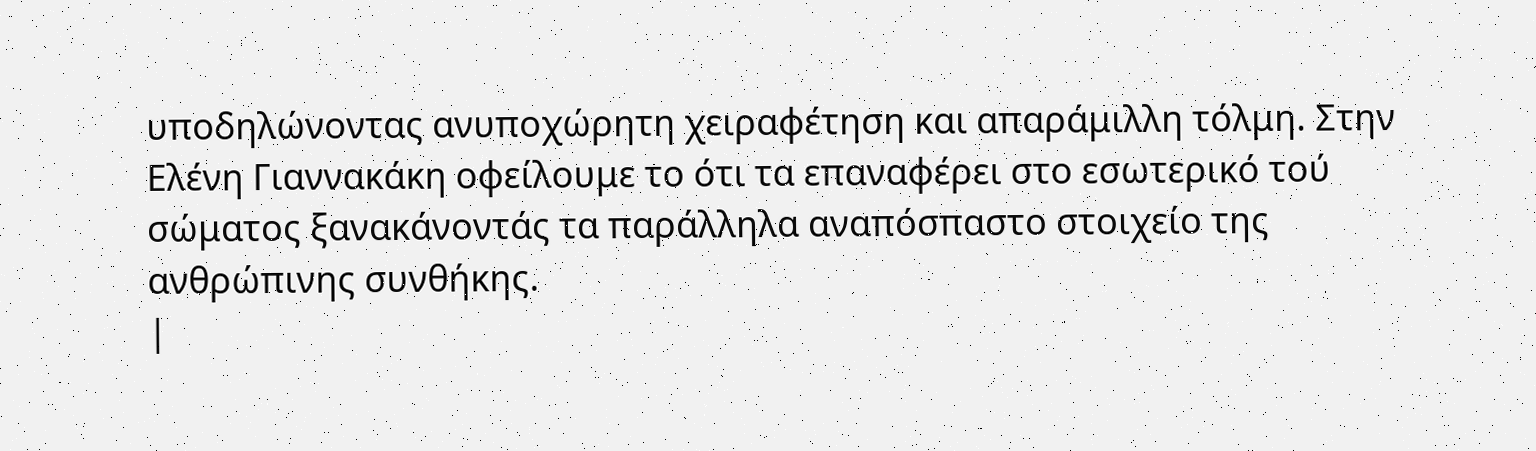υποδηλώνοντας ανυποχώρητη χειραφέτηση και απαράμιλλη τόλμη. Στην Ελένη Γιαννακάκη οφείλουμε το ότι τα επαναφέρει στο εσωτερικό τού σώματος ξανακάνοντάς τα παράλληλα αναπόσπαστο στοιχείο της ανθρώπινης συνθήκης.
|